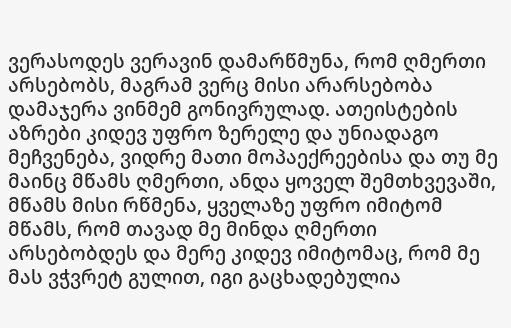ვერასოდეს ვერავინ დამარწმუნა, რომ ღმერთი არსებობს, მაგრამ ვერც მისი არარსებობა დამაჯერა ვინმემ გონივრულად. ათეისტების აზრები კიდევ უფრო ზერელე და უნიადაგო მეჩვენება, ვიდრე მათი მოპაექრეებისა და თუ მე მაინც მწამს ღმერთი, ანდა ყოველ შემთხვევაში, მწამს მისი რწმენა, ყველაზე უფრო იმიტომ მწამს, რომ თავად მე მინდა ღმერთი არსებობდეს და მერე კიდევ იმიტომაც, რომ მე მას ვჭვრეტ გულით, იგი გაცხადებულია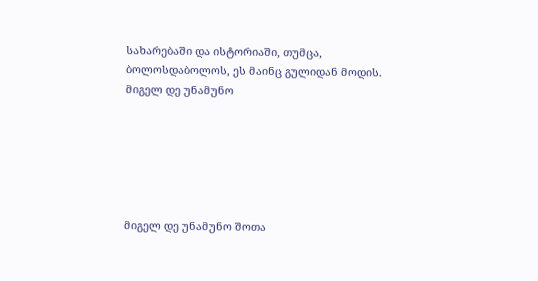სახარებაში და ისტორიაში, თუმცა, ბოლოსდაბოლოს, ეს მაინც გულიდან მოდის.
მიგელ დე უნამუნო






მიგელ დე უნამუნო შოთა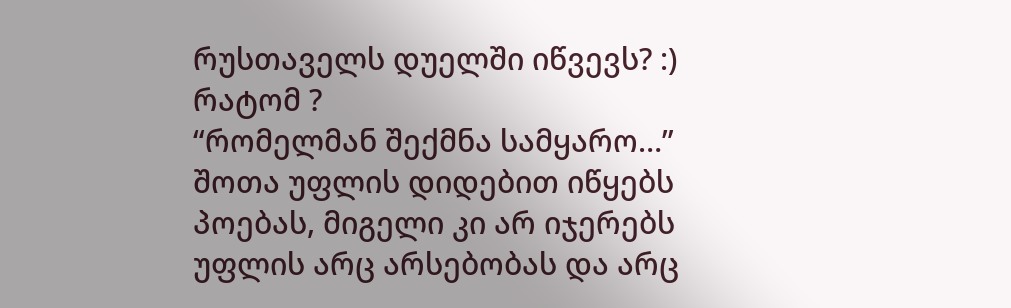რუსთაველს დუელში იწვევს? :)
რატომ ?
“რომელმან შექმნა სამყარო…”
შოთა უფლის დიდებით იწყებს პოებას, მიგელი კი არ იჯერებს უფლის არც არსებობას და არც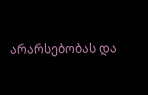არარსებობას და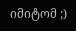იმიტომ ;)